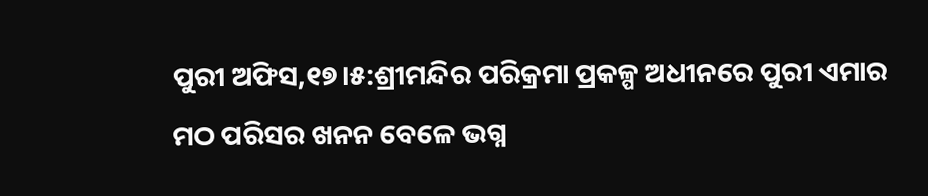ପୁରୀ ଅଫିସ,୧୭।୫:ଶ୍ରୀମନ୍ଦିର ପରିକ୍ରମା ପ୍ରକଳ୍ପ ଅଧୀନରେ ପୁରୀ ଏମାର ମଠ ପରିସର ଖନନ ବେଳେ ଭଗ୍ନ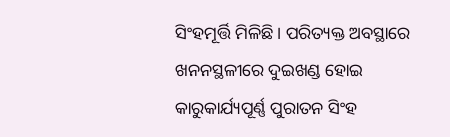ସିଂହମୂର୍ତ୍ତି ମିଳିଛି। ପରିତ୍ୟକ୍ତ ଅବସ୍ଥାରେ ଖନନସ୍ଥଳୀରେ ଦୁଇଖଣ୍ଡ ହୋଇ କାରୁକାର୍ଯ୍ୟପୂର୍ଣ୍ଣ ପୁରାତନ ସିଂହ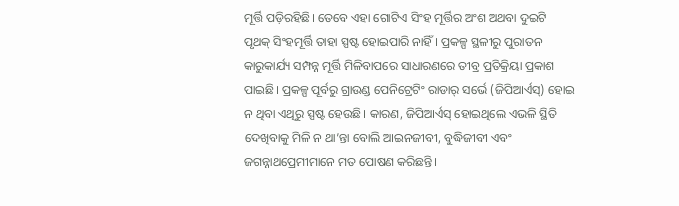ମୂର୍ତ୍ତି ପଡ଼ିରହିଛି। ତେବେ ଏହା ଗୋଟିଏ ସିଂହ ମୂର୍ତ୍ତିର ଅଂଶ ଅଥବା ଦୁଇଟି ପୃଥକ୍ ସିଂହମୂର୍ତ୍ତି ତାହା ସ୍ପଷ୍ଟ ହୋଇପାରି ନାହିଁ। ପ୍ରକଳ୍ପ ସ୍ଥଳୀରୁ ପୁରାତନ କାରୁକାର୍ଯ୍ୟ ସମ୍ପନ୍ନ ମୂର୍ତ୍ତି ମିଳିବାପରେ ସାଧାରଣରେ ତୀବ୍ର ପ୍ରତିକ୍ରିୟା ପ୍ରକାଶ ପାଇଛି। ପ୍ରକଳ୍ପ ପୂର୍ବରୁ ଗ୍ରାଉଣ୍ଡ ପେନିଟ୍ରେଟିଂ ରାଡାର୍ ସର୍ଭେ (ଜିପିଆର୍ଏସ୍) ହୋଇ ନ ଥିବା ଏଥିରୁ ସ୍ପଷ୍ଟ ହେଉଛି। କାରଣ, ଜିପିଆର୍ଏସ୍ ହୋଇଥିଲେ ଏଭଳି ସ୍ଥିତି ଦେଖିବାକୁ ମିଳି ନ ଥା’ନ୍ତା ବୋଲି ଆଇନଜୀବୀ, ବୁଦ୍ଧିଜୀବୀ ଏବଂ ଜଗନ୍ନାଥପ୍ରେମୀମାନେ ମତ ପୋଷଣ କରିଛନ୍ତି।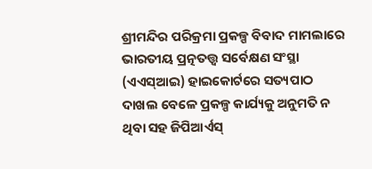ଶ୍ରୀମନ୍ଦିର ପରିକ୍ରମା ପ୍ରକଳ୍ପ ବିବାଦ ମାମଲାରେ ଭାରତୀୟ ପ୍ରତ୍ନତତ୍ତ୍ୱ ସର୍ବେକ୍ଷଣ ସଂସ୍ଥା (ଏଏସ୍ଆଇ) ହାଇକୋର୍ଟରେ ସତ୍ୟପାଠ ଦାଖଲ ବେଳେ ପ୍ରକଳ୍ପ କାର୍ଯ୍ୟକୁ ଅନୁମତି ନ ଥିବା ସହ ଜିପିଆର୍ଏସ୍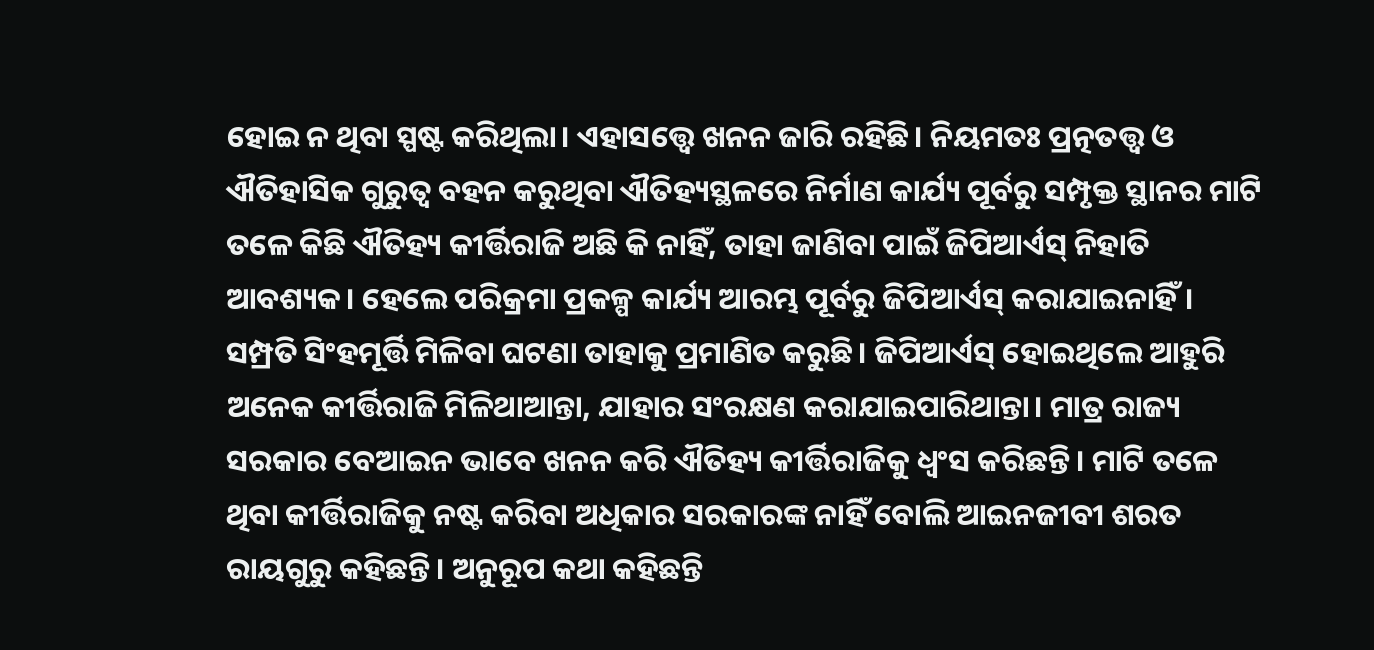ହୋଇ ନ ଥିବା ସ୍ପଷ୍ଟ କରିଥିଲା। ଏହାସତ୍ତ୍ୱେ ଖନନ ଜାରି ରହିଛି। ନିୟମତଃ ପ୍ରତ୍ନତତ୍ତ୍ବ ଓ ଐତିହାସିକ ଗୁରୁତ୍ୱ ବହନ କରୁଥିବା ଐତିହ୍ୟସ୍ଥଳରେ ନିର୍ମାଣ କାର୍ଯ୍ୟ ପୂର୍ବରୁ ସମ୍ପୃକ୍ତ ସ୍ଥାନର ମାଟି ତଳେ କିଛି ଐତିହ୍ୟ କୀର୍ତ୍ତିରାଜି ଅଛି କି ନାହିଁ, ତାହା ଜାଣିବା ପାଇଁ ଜିପିଆର୍ଏସ୍ ନିହାତି ଆବଶ୍ୟକ। ହେଲେ ପରିକ୍ରମା ପ୍ରକଳ୍ପ କାର୍ଯ୍ୟ ଆରମ୍ଭ ପୂର୍ବରୁ ଜିପିଆର୍ଏସ୍ କରାଯାଇନାହିଁ। ସମ୍ପ୍ରତି ସିଂହମୂର୍ତ୍ତି ମିଳିବା ଘଟଣା ତାହାକୁ ପ୍ରମାଣିତ କରୁଛି। ଜିପିଆର୍ଏସ୍ ହୋଇଥିଲେ ଆହୁରି ଅନେକ କୀର୍ତ୍ତିରାଜି ମିଳିଥାଆନ୍ତା, ଯାହାର ସଂରକ୍ଷଣ କରାଯାଇପାରିଥାନ୍ତା। ମାତ୍ର ରାଜ୍ୟ ସରକାର ବେଆଇନ ଭାବେ ଖନନ କରି ଐତିହ୍ୟ କୀର୍ତ୍ତିରାଜିକୁ ଧ୍ୱଂସ କରିଛନ୍ତି। ମାଟି ତଳେ ଥିବା କୀର୍ତ୍ତିରାଜିକୁ ନଷ୍ଟ କରିବା ଅଧିକାର ସରକାରଙ୍କ ନାହିଁ ବୋଲି ଆଇନଜୀବୀ ଶରତ ରାୟଗୁରୁ କହିଛନ୍ତି। ଅନୁରୂପ କଥା କହିଛନ୍ତି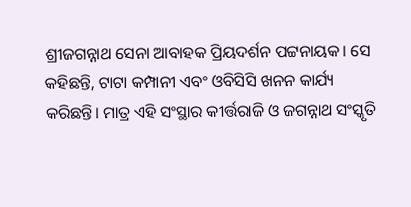ଶ୍ରୀଜଗନ୍ନାଥ ସେନା ଆବାହକ ପ୍ରିୟଦର୍ଶନ ପଟ୍ଟନାୟକ। ସେ କହିଛନ୍ତି, ଟାଟା କମ୍ପାନୀ ଏବଂ ଓବିସିସି ଖନନ କାର୍ଯ୍ୟ କରିଛନ୍ତି। ମାତ୍ର ଏହି ସଂସ୍ଥାର କୀର୍ତ୍ତରାଜି ଓ ଜଗନ୍ନାଥ ସଂସ୍କୃତି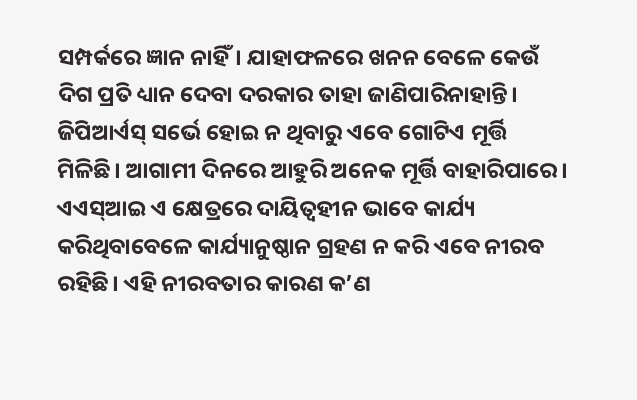ସମ୍ପର୍କରେ ଜ୍ଞାନ ନାହିଁ। ଯାହାଫଳରେ ଖନନ ବେଳେ କେଉଁ ଦିଗ ପ୍ରତି ଧ୍ୟାନ ଦେବା ଦରକାର ତାହା ଜାଣିପାରିନାହାନ୍ତି। ଜିପିଆର୍ଏସ୍ ସର୍ଭେ ହୋଇ ନ ଥିବାରୁ ଏବେ ଗୋଟିଏ ମୂର୍ତ୍ତି ମିଳିଛି। ଆଗାମୀ ଦିନରେ ଆହୁରି ଅନେକ ମୂର୍ତ୍ତି ବାହାରିପାରେ। ଏଏସ୍ଆଇ ଏ କ୍ଷେତ୍ରରେ ଦାୟିତ୍ୱହୀନ ଭାବେ କାର୍ଯ୍ୟ କରିଥିବାବେଳେ କାର୍ଯ୍ୟାନୁଷ୍ଠାନ ଗ୍ରହଣ ନ କରି ଏବେ ନୀରବ ରହିଛି। ଏହି ନୀରବତାର କାରଣ କ’ଣ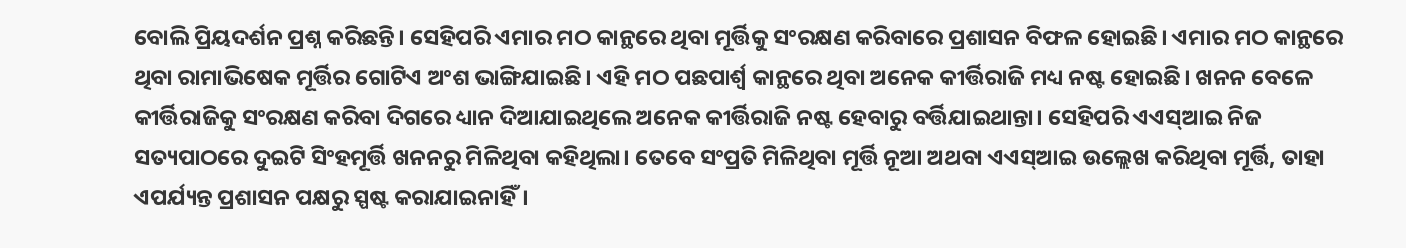ବୋଲି ପ୍ରିୟଦର୍ଶନ ପ୍ରଶ୍ନ କରିଛନ୍ତି। ସେହିପରି ଏମାର ମଠ କାନ୍ଥରେ ଥିବା ମୂର୍ତ୍ତିକୁ ସଂରକ୍ଷଣ କରିବାରେ ପ୍ରଶାସନ ବିଫଳ ହୋଇଛି। ଏମାର ମଠ କାନ୍ଥରେ ଥିବା ରାମାଭିଷେକ ମୂର୍ତ୍ତିର ଗୋଟିଏ ଅଂଶ ଭାଙ୍ଗିଯାଇଛି। ଏହି ମଠ ପଛପାର୍ଶ୍ୱ କାନ୍ଥରେ ଥିବା ଅନେକ କୀର୍ତ୍ତିରାଜି ମଧ୍ୟ ନଷ୍ଟ ହୋଇଛି। ଖନନ ବେଳେ କୀର୍ତ୍ତିରାଜିକୁ ସଂରକ୍ଷଣ କରିବା ଦିଗରେ ଧ୍ୟାନ ଦିଆଯାଇଥିଲେ ଅନେକ କୀର୍ତ୍ତିରାଜି ନଷ୍ଟ ହେବାରୁ ବର୍ତ୍ତିଯାଇଥାନ୍ତା। ସେହିପରି ଏଏସ୍ଆଇ ନିଜ ସତ୍ୟପାଠରେ ଦୁଇଟି ସିଂହମୂର୍ତ୍ତି ଖନନରୁ ମିଳିଥିବା କହିଥିଲା। ତେବେ ସଂପ୍ରତି ମିଳିଥିବା ମୂର୍ତ୍ତି ନୂଆ ଅଥବା ଏଏସ୍ଆଇ ଉଲ୍ଲେଖ କରିଥିବା ମୂର୍ତ୍ତି, ତାହା ଏପର୍ଯ୍ୟନ୍ତ ପ୍ରଶାସନ ପକ୍ଷରୁ ସ୍ପଷ୍ଟ କରାଯାଇନାହିଁ।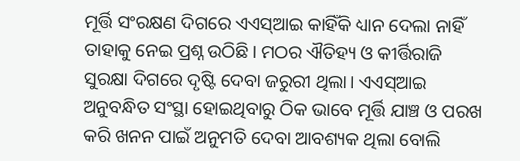ମୂର୍ତ୍ତି ସଂରକ୍ଷଣ ଦିଗରେ ଏଏସ୍ଆଇ କାହିଁକି ଧ୍ୟାନ ଦେଲା ନାହିଁ ତାହାକୁ ନେଇ ପ୍ରଶ୍ନ ଉଠିଛି। ମଠର ଐତିହ୍ୟ ଓ କୀର୍ତ୍ତିରାଜି ସୁରକ୍ଷା ଦିଗରେ ଦୃଷ୍ଟି ଦେବା ଜରୁରୀ ଥିଲା। ଏଏସ୍ଆଇ ଅନୁବନ୍ଧିତ ସଂସ୍ଥା ହୋଇଥିବାରୁ ଠିକ ଭାବେ ମୂର୍ତ୍ତି ଯାଞ୍ଚ ଓ ପରଖ କରି ଖନନ ପାଇଁ ଅନୁମତି ଦେବା ଆବଶ୍ୟକ ଥିଲା ବୋଲି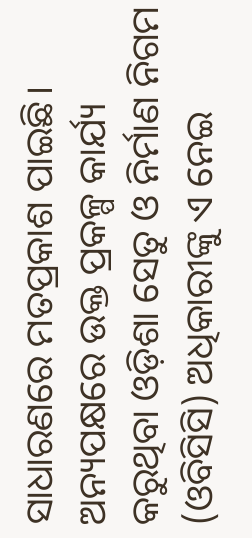ସାଧାରଣରେ ମତପ୍ରକାଶ ପାଇଛି। ଅନ୍ୟପକ୍ଷରେ ଉକ୍ତ ପ୍ରକଳ୍ପ କାର୍ଯ୍ୟ କରୁଥିବା ଓଡ଼ିଶା ସେତୁ ଓ ନିର୍ମାଣ ନିଗମ (ଓବିସିସି) ଅଧିକାରୀଙ୍କୁ ଏ ନେଇ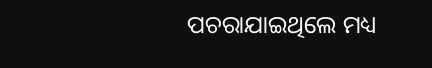ପଚରାଯାଇଥିଲେ ମଧ୍ୟ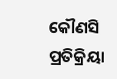କୌଣସି ପ୍ରତିକ୍ରିୟା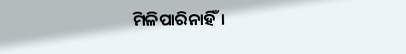ମିଳିପାରିନାହିଁ।